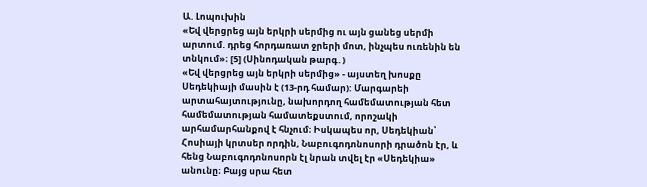Ա. Լոպուխին
«Եվ վերցրեց այն երկրի սերմից ու այն ցանեց սերմի արտում. դրեց հորդառատ ջրերի մոտ, ինչպես ուռենին են տնկում»։ [5] (Սինոդական թարգ․)
«Եվ վերցրեց այն երկրի սերմից» - այստեղ խոսքը Սեդեկիայի մասին է (13-րդ համար): Մարգարեի արտահայտությունը, նախորդող համեմատության հետ համեմատության համատեքստում, որոշակի արհամարհանքով է հնչում։ Իսկապես որ, Սեդեկիան՝ Հոսիայի կրտսեր որդին, Նաբուգոդոնոսորի դրածոն էր, և հենց Նաբուգոդոնոսորն էլ նրան տվել էր «Սեդեկիա» անունը։ Բայց սրա հետ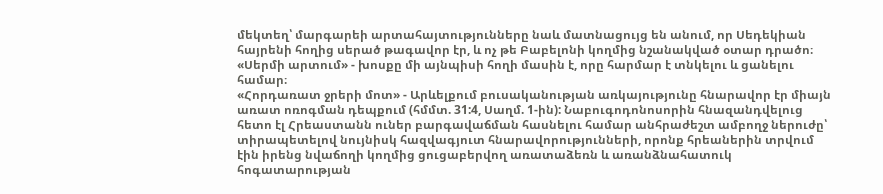մեկտեղ՝ մարգարեի արտահայտությունները նաև մատնացույց են անում, որ Սեդեկիան հայրենի հողից սերած թագավոր էր, և ոչ թե Բաբելոնի կողմից նշանակված օտար դրածո։
«Սերմի արտում» - խոսքը մի այնպիսի հողի մասին է, որը հարմար է տնկելու և ցանելու համար։
«Հորդառատ ջրերի մոտ» - Արևելքում բուսականության առկայությունը հնարավոր էր միայն առատ ոռոգման դեպքում (հմմտ. 31:4, Սաղմ. 1-ին): Նաբուգոդոնոսորին հնազանդվելուց հետո էլ Հրեաստանն ուներ բարգավաճման հասնելու համար անհրաժեշտ ամբողջ ներուժը՝ տիրապետելով նույնիսկ հազվագյուտ հնարավորությունների, որոնք հրեաներին տրվում էին իրենց նվաճողի կողմից ցուցաբերվող առատաձեռն և առանձնահատուկ հոգատարության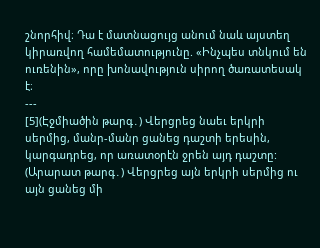շնորհիվ։ Դա է մատնացույց անում նաև այստեղ կիրառվող համեմատությունը. «Ինչպես տնկում են ուռենին», որը խոնավություն սիրող ծառատեսակ է։
---
[5](Էջմիածին թարգ․) Վերցրեց նաեւ երկրի սերմից, մանր-մանր ցանեց դաշտի երեսին, կարգադրեց, որ առատօրէն ջրեն այդ դաշտը:
(Արարատ թարգ․) Վերցրեց այն երկրի սերմից ու այն ցանեց մի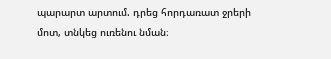պարարտ արտում. դրեց հորդառատ ջրերի մոտ, տնկեց ուռենու նման։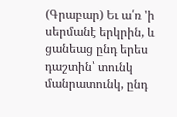(Գրաբար) Եւ ա՛ռ 'ի սերմանէ երկրին, և ցանեաց ընդ երես դաշտին՝ տունկ մանրատունկ, ընդ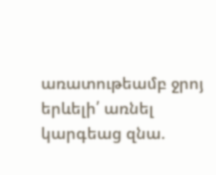առատութեամբ ջրոյ երևելի՛ առնել կարգեաց զնա.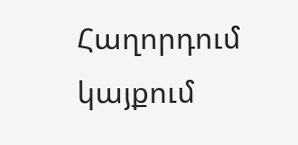Հաղորդում կայքում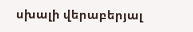սխալի վերաբերյալ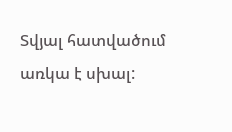Տվյալ հատվածում առկա է սխալ: